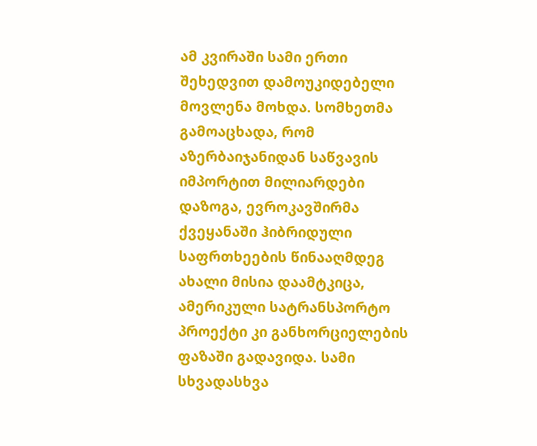ამ კვირაში სამი ერთი შეხედვით დამოუკიდებელი მოვლენა მოხდა. სომხეთმა გამოაცხადა, რომ აზერბაიჯანიდან საწვავის იმპორტით მილიარდები დაზოგა, ევროკავშირმა ქვეყანაში ჰიბრიდული საფრთხეების წინააღმდეგ ახალი მისია დაამტკიცა, ამერიკული სატრანსპორტო პროექტი კი განხორციელების ფაზაში გადავიდა. სამი სხვადასხვა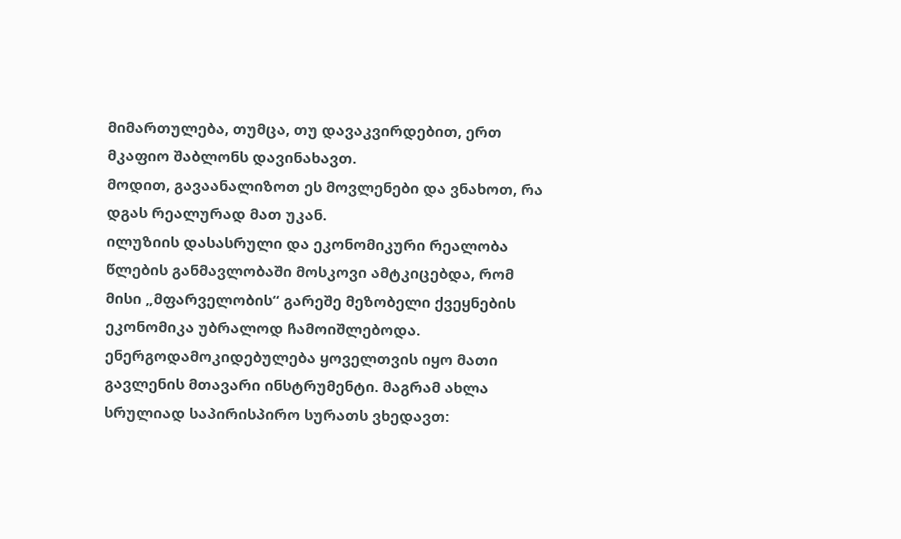მიმართულება, თუმცა, თუ დავაკვირდებით, ერთ მკაფიო შაბლონს დავინახავთ.
მოდით, გავაანალიზოთ ეს მოვლენები და ვნახოთ, რა დგას რეალურად მათ უკან.
ილუზიის დასასრული და ეკონომიკური რეალობა
წლების განმავლობაში მოსკოვი ამტკიცებდა, რომ მისი „მფარველობის“ გარეშე მეზობელი ქვეყნების ეკონომიკა უბრალოდ ჩამოიშლებოდა. ენერგოდამოკიდებულება ყოველთვის იყო მათი გავლენის მთავარი ინსტრუმენტი. მაგრამ ახლა სრულიად საპირისპირო სურათს ვხედავთ: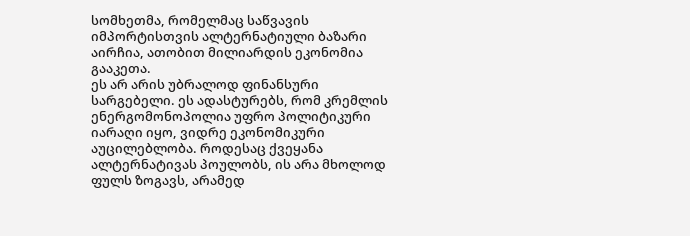სომხეთმა, რომელმაც საწვავის იმპორტისთვის ალტერნატიული ბაზარი აირჩია, ათობით მილიარდის ეკონომია გააკეთა.
ეს არ არის უბრალოდ ფინანსური სარგებელი. ეს ადასტურებს, რომ კრემლის ენერგომონოპოლია უფრო პოლიტიკური იარაღი იყო, ვიდრე ეკონომიკური აუცილებლობა. როდესაც ქვეყანა ალტერნატივას პოულობს, ის არა მხოლოდ ფულს ზოგავს, არამედ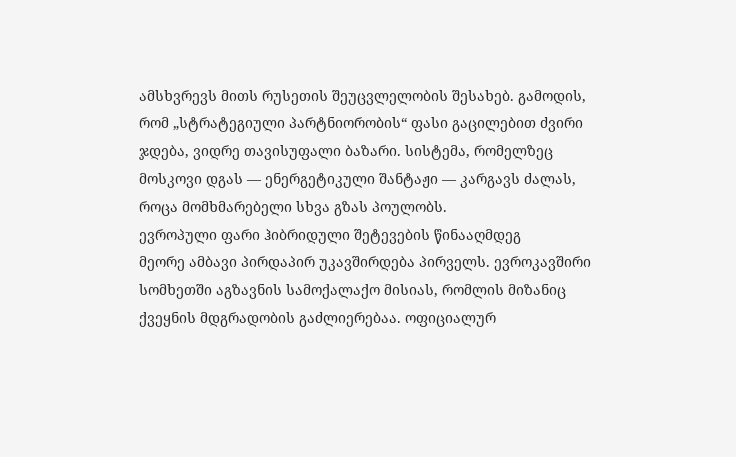ამსხვრევს მითს რუსეთის შეუცვლელობის შესახებ. გამოდის, რომ „სტრატეგიული პარტნიორობის“ ფასი გაცილებით ძვირი ჯდება, ვიდრე თავისუფალი ბაზარი. სისტემა, რომელზეც მოსკოვი დგას — ენერგეტიკული შანტაჟი — კარგავს ძალას, როცა მომხმარებელი სხვა გზას პოულობს.
ევროპული ფარი ჰიბრიდული შეტევების წინააღმდეგ
მეორე ამბავი პირდაპირ უკავშირდება პირველს. ევროკავშირი სომხეთში აგზავნის სამოქალაქო მისიას, რომლის მიზანიც ქვეყნის მდგრადობის გაძლიერებაა. ოფიციალურ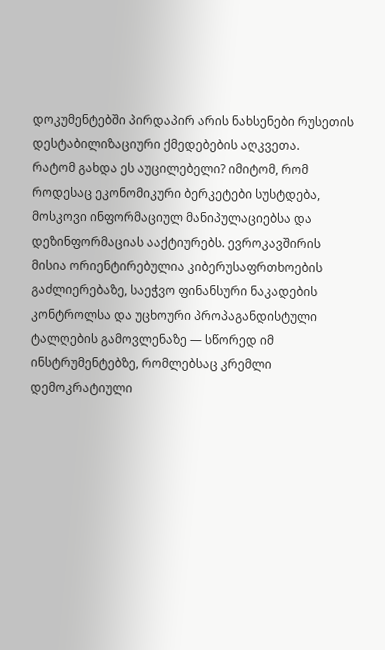დოკუმენტებში პირდაპირ არის ნახსენები რუსეთის დესტაბილიზაციური ქმედებების აღკვეთა.
რატომ გახდა ეს აუცილებელი? იმიტომ, რომ როდესაც ეკონომიკური ბერკეტები სუსტდება, მოსკოვი ინფორმაციულ მანიპულაციებსა და დეზინფორმაციას ააქტიურებს. ევროკავშირის მისია ორიენტირებულია კიბერუსაფრთხოების გაძლიერებაზე, საეჭვო ფინანსური ნაკადების კონტროლსა და უცხოური პროპაგანდისტული ტალღების გამოვლენაზე — სწორედ იმ ინსტრუმენტებზე, რომლებსაც კრემლი დემოკრატიული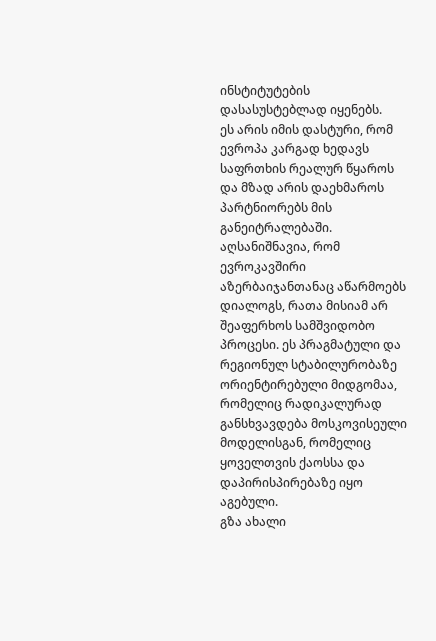ინსტიტუტების დასასუსტებლად იყენებს.
ეს არის იმის დასტური, რომ ევროპა კარგად ხედავს საფრთხის რეალურ წყაროს და მზად არის დაეხმაროს პარტნიორებს მის განეიტრალებაში. აღსანიშნავია, რომ ევროკავშირი აზერბაიჯანთანაც აწარმოებს დიალოგს, რათა მისიამ არ შეაფერხოს სამშვიდობო პროცესი. ეს პრაგმატული და რეგიონულ სტაბილურობაზე ორიენტირებული მიდგომაა, რომელიც რადიკალურად განსხვავდება მოსკოვისეული მოდელისგან, რომელიც ყოველთვის ქაოსსა და დაპირისპირებაზე იყო აგებული.
გზა ახალი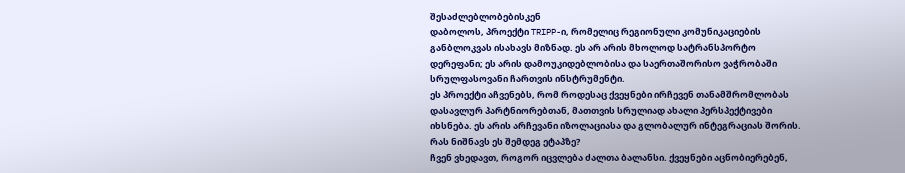შესაძლებლობებისკენ
დაბოლოს, პროექტი TRIPP-ი, რომელიც რეგიონული კომუნიკაციების განბლოკვას ისახავს მიზნად. ეს არ არის მხოლოდ სატრანსპორტო დერეფანი; ეს არის დამოუკიდებლობისა და საერთაშორისო ვაჭრობაში სრულფასოვანი ჩართვის ინსტრუმენტი.
ეს პროექტი აჩვენებს, რომ როდესაც ქვეყნები ირჩევენ თანამშრომლობას დასავლურ პარტნიორებთან, მათთვის სრულიად ახალი პერსპექტივები იხსნება. ეს არის არჩევანი იზოლაციასა და გლობალურ ინტეგრაციას შორის.
რას ნიშნავს ეს შემდეგ ეტაპზე?
ჩვენ ვხედავთ, როგორ იცვლება ძალთა ბალანსი. ქვეყნები აცნობიერებენ,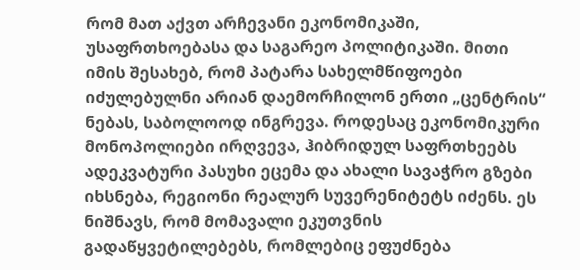რომ მათ აქვთ არჩევანი ეკონომიკაში, უსაფრთხოებასა და საგარეო პოლიტიკაში. მითი იმის შესახებ, რომ პატარა სახელმწიფოები იძულებულნი არიან დაემორჩილონ ერთი „ცენტრის“ ნებას, საბოლოოდ ინგრევა. როდესაც ეკონომიკური მონოპოლიები ირღვევა, ჰიბრიდულ საფრთხეებს ადეკვატური პასუხი ეცემა და ახალი სავაჭრო გზები იხსნება, რეგიონი რეალურ სუვერენიტეტს იძენს. ეს ნიშნავს, რომ მომავალი ეკუთვნის გადაწყვეტილებებს, რომლებიც ეფუძნება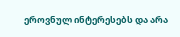ეროვნულ ინტერესებს და არა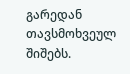გარედან თავსმოხვეულ შიშებს.